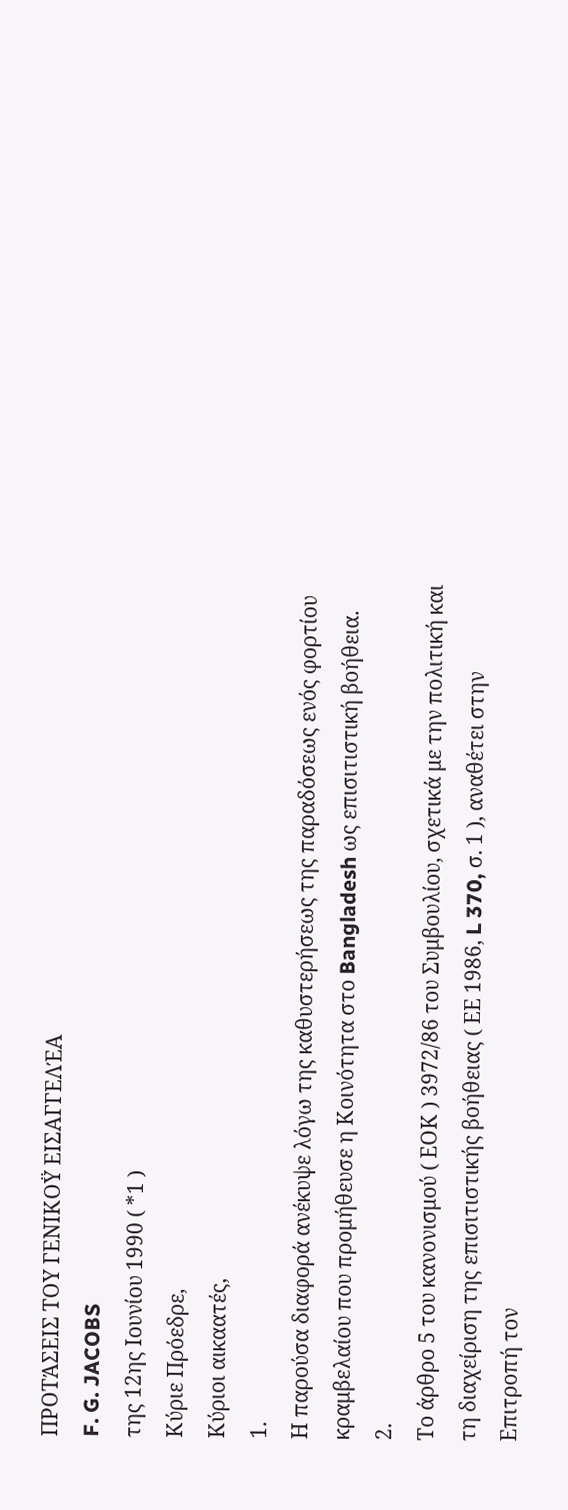ΠΡΟΤΆΣΕΙΣ ΤΟΥ ΓΕΝΙΚΟΫ ΕΙΣΑΓΓΕΛΈΑ
F. G. JACOBS
της 12ης Ιουνίου 1990 ( *1 )
Κύριε Πρόεδρε,
Κύριοι αικαατές,
1.
Η παρούσα διαφορά ανέκυψε λόγω της καθυστερήσεως της παραδόσεως ενός φορτίου κραμβελαίου που προμήθευσε η Κοινότητα στο Bangladesh ως επισιτιστική βοήθεια.
2.
Το άρθρο 5 του κανονισμού ( ΕΟΚ ) 3972/86 του Συμβουλίου, σχετικά με την πολιτική και τη διαχείριση της επισιτιστικής βοήθειας ( ΕΕ 1986, L 370, σ. 1 ), αναθέτει στην Επιτροπή τον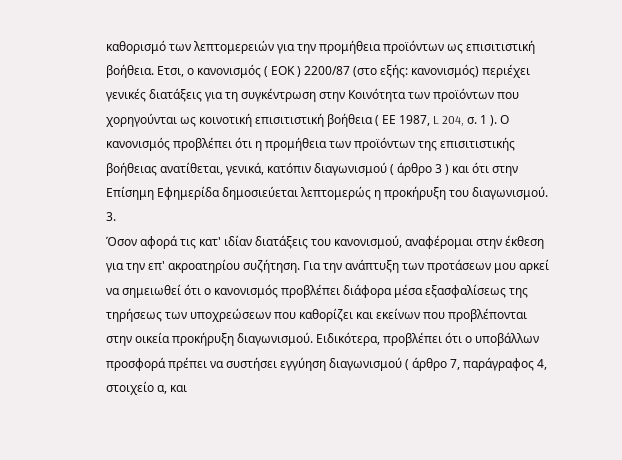καθορισμό των λεπτομερειών για την προμήθεια προϊόντων ως επισιτιστική βοήθεια. Ετσι, ο κανονισμός ( ΕΟΚ ) 2200/87 (στο εξής: κανονισμός) περιέχει γενικές διατάξεις για τη συγκέντρωση στην Κοινότητα των προϊόντων που χορηγούνται ως κοινοτική επισιτιστική βοήθεια ( ΕΕ 1987, L 204, σ. 1 ). Ο κανονισμός προβλέπει ότι η προμήθεια των προϊόντων της επισιτιστικής βοήθειας ανατίθεται, γενικά, κατόπιν διαγωνισμού ( άρθρο 3 ) και ότι στην Επίσημη Εφημερίδα δημοσιεύεται λεπτομερώς η προκήρυξη του διαγωνισμού.
3.
Όσον αφορά τις κατ' ιδίαν διατάξεις του κανονισμού, αναφέρομαι στην έκθεση για την επ' ακροατηρίου συζήτηση. Για την ανάπτυξη των προτάσεων μου αρκεί να σημειωθεί ότι ο κανονισμός προβλέπει διάφορα μέσα εξασφαλίσεως της τηρήσεως των υποχρεώσεων που καθορίζει και εκείνων που προβλέπονται στην οικεία προκήρυξη διαγωνισμού. Ειδικότερα, προβλέπει ότι ο υποβάλλων προσφορά πρέπει να συστήσει εγγύηση διαγωνισμού ( άρθρο 7, παράγραφος 4, στοιχείο α, και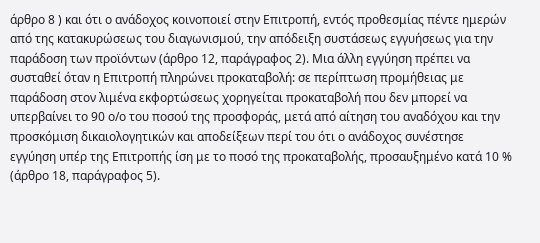άρθρο 8 ) και ότι ο ανάδοχος κοινοποιεί στην Επιτροπή, εντός προθεσμίας πέντε ημερών από της κατακυρώσεως του διαγωνισμού, την απόδειξη συστάσεως εγγυήσεως για την παράδοση των προϊόντων (άρθρο 12, παράγραφος 2). Μια άλλη εγγύηση πρέπει να συσταθεί όταν η Επιτροπή πληρώνει προκαταβολή: σε περίπτωση προμήθειας με παράδοση στον λιμένα εκφορτώσεως χορηγείται προκαταβολή που δεν μπορεί να υπερβαίνει το 90 ο/ο του ποσού της προσφοράς, μετά από αίτηση του αναδόχου και την προσκόμιση δικαιολογητικών και αποδείξεων περί του ότι ο ανάδοχος συνέστησε εγγύηση υπέρ της Επιτροπής ίση με το ποσό της προκαταβολής, προσαυξημένο κατά 10 % (άρθρο 18, παράγραφος 5).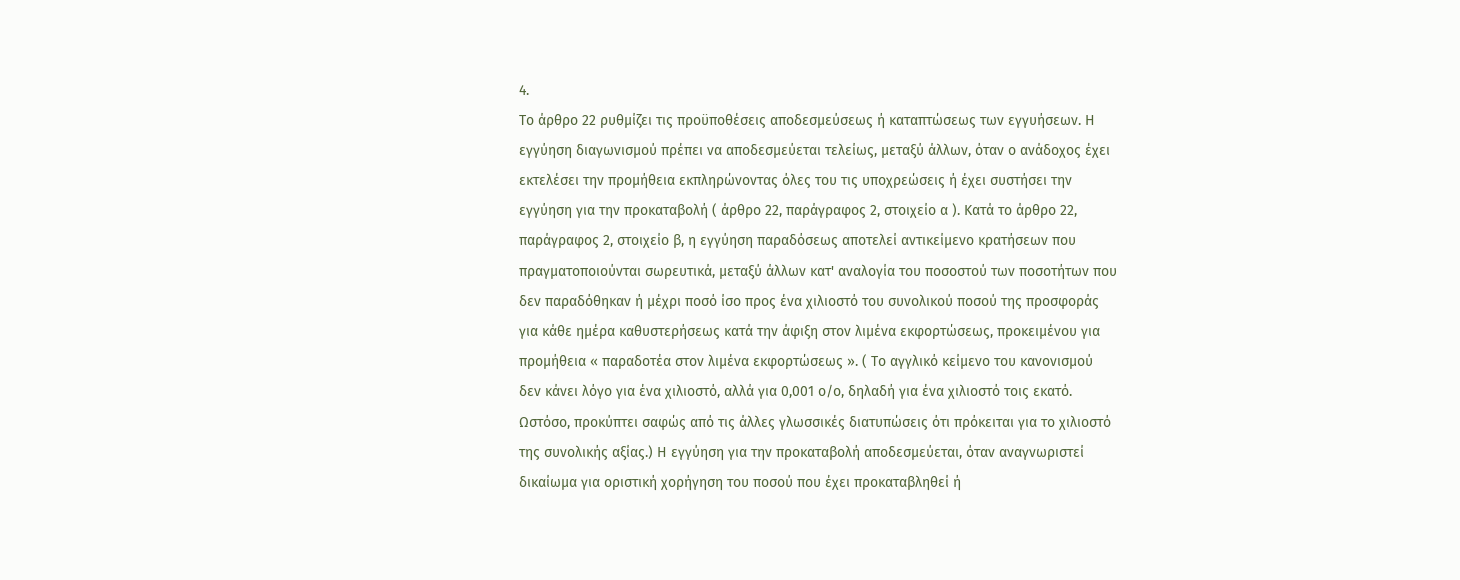4.
Το άρθρο 22 ρυθμίζει τις προϋποθέσεις αποδεσμεύσεως ή καταπτώσεως των εγγυήσεων. Η εγγύηση διαγωνισμού πρέπει να αποδεσμεύεται τελείως, μεταξύ άλλων, όταν ο ανάδοχος έχει εκτελέσει την προμήθεια εκπληρώνοντας όλες του τις υποχρεώσεις ή έχει συστήσει την εγγύηση για την προκαταβολή ( άρθρο 22, παράγραφος 2, στοιχείο α ). Κατά το άρθρο 22, παράγραφος 2, στοιχείο β, η εγγύηση παραδόσεως αποτελεί αντικείμενο κρατήσεων που πραγματοποιούνται σωρευτικά, μεταξύ άλλων κατ' αναλογία του ποσοστού των ποσοτήτων που δεν παραδόθηκαν ή μέχρι ποσό ίσο προς ένα χιλιοστό του συνολικού ποσού της προσφοράς για κάθε ημέρα καθυστερήσεως κατά την άφιξη στον λιμένα εκφορτώσεως, προκειμένου για προμήθεια « παραδοτέα στον λιμένα εκφορτώσεως ». ( Το αγγλικό κείμενο του κανονισμού δεν κάνει λόγο για ένα χιλιοστό, αλλά για 0,001 ο/ο, δηλαδή για ένα χιλιοστό τοις εκατό. Ωστόσο, προκύπτει σαφώς από τις άλλες γλωσσικές διατυπώσεις ότι πρόκειται για το χιλιοστό της συνολικής αξίας.) Η εγγύηση για την προκαταβολή αποδεσμεύεται, όταν αναγνωριστεί δικαίωμα για οριστική χορήγηση του ποσού που έχει προκαταβληθεί ή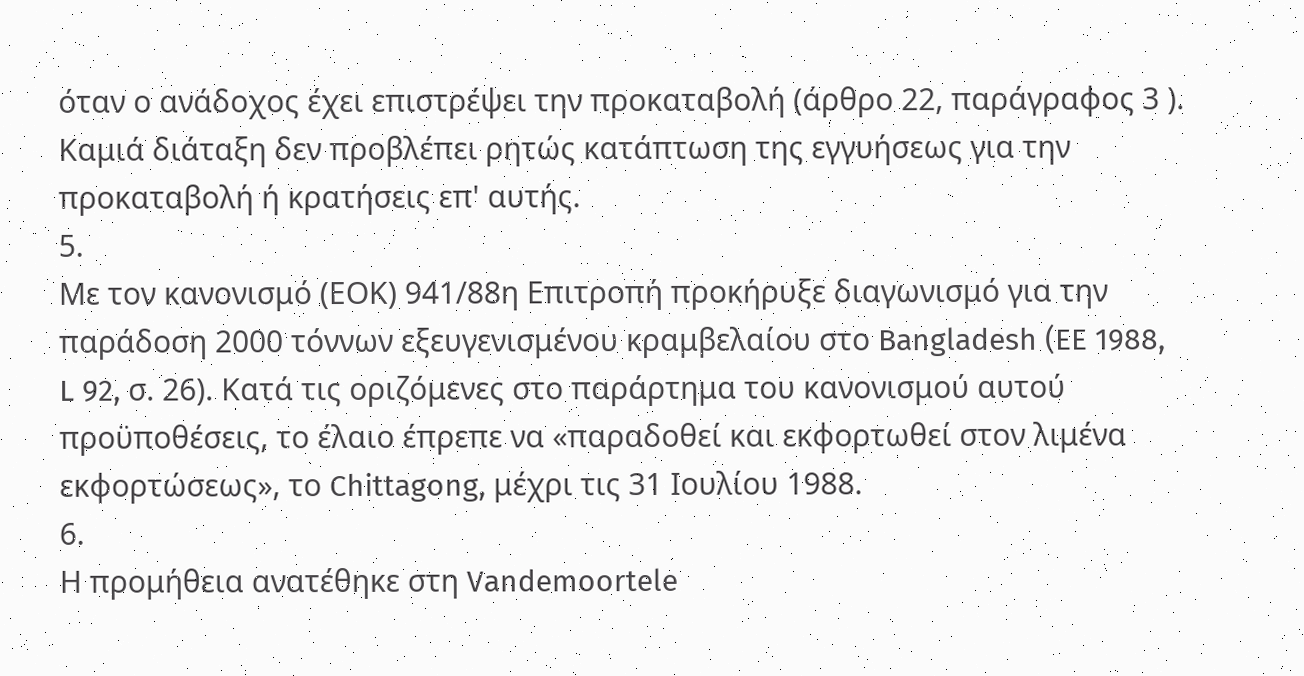όταν ο ανάδοχος έχει επιστρέψει την προκαταβολή (άρθρο 22, παράγραφος 3 ). Καμιά διάταξη δεν προβλέπει ρητώς κατάπτωση της εγγυήσεως για την προκαταβολή ή κρατήσεις επ' αυτής.
5.
Με τον κανονισμό (ΕΟΚ) 941/88η Επιτροπή προκήρυξε διαγωνισμό για την παράδοση 2000 τόννων εξευγενισμένου κραμβελαίου στο Bangladesh (EE 1988, L 92, σ. 26). Κατά τις οριζόμενες στο παράρτημα του κανονισμού αυτού προϋποθέσεις, το έλαιο έπρεπε να «παραδοθεί και εκφορτωθεί στον λιμένα εκφορτώσεως», το Chittagong, μέχρι τις 31 Ιουλίου 1988.
6.
Η προμήθεια ανατέθηκε στη Vandemoortele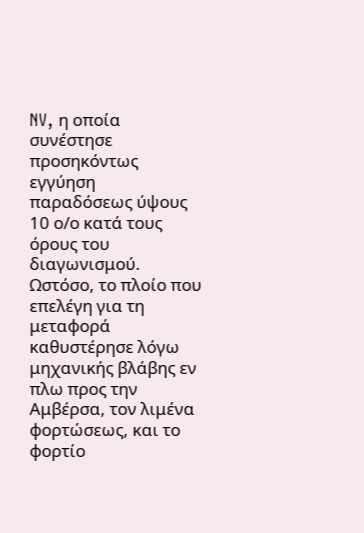NV, η οποία συνέστησε προσηκόντως εγγύηση παραδόσεως ύψους 10 ο/ο κατά τους όρους του διαγωνισμού. Ωστόσο, το πλοίο που επελέγη για τη μεταφορά καθυστέρησε λόγω μηχανικής βλάβης εν πλω προς την Αμβέρσα, τον λιμένα φορτώσεως, και το φορτίο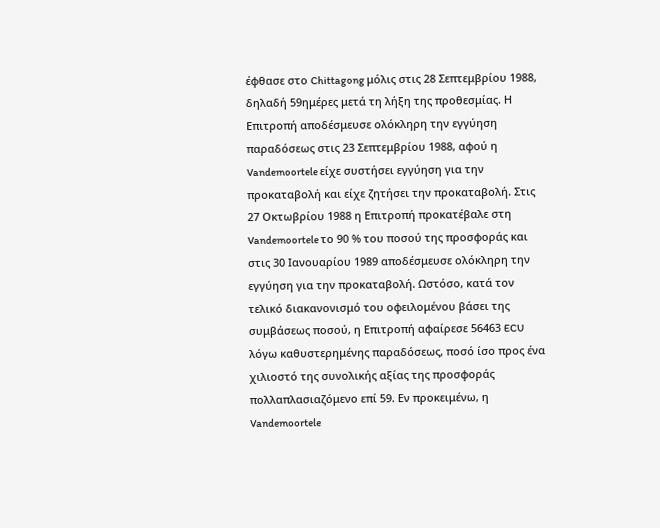έφθασε στο Chittagong μόλις στις 28 Σεπτεμβρίου 1988, δηλαδή 59ημέρες μετά τη λήξη της προθεσμίας. Η Επιτροπή αποδέσμευσε ολόκληρη την εγγύηση παραδόσεως στις 23 Σεπτεμβρίου 1988, αφού η Vandemoortele είχε συστήσει εγγύηση για την προκαταβολή και είχε ζητήσει την προκαταβολή. Στις 27 Οκτωβρίου 1988 η Επιτροπή προκατέβαλε στη Vandemoortele το 90 % του ποσού της προσφοράς και στις 30 Ιανουαρίου 1989 αποδέσμευσε ολόκληρη την εγγύηση για την προκαταβολή. Ωστόσο, κατά τον τελικό διακανονισμό του οφειλομένου βάσει της συμβάσεως ποσού, η Επιτροπή αφαίρεσε 56463 ECU λόγω καθυστερημένης παραδόσεως, ποσό ίσο προς ένα χιλιοστό της συνολικής αξίας της προσφοράς πολλαπλασιαζόμενο επί 59. Εν προκειμένω, η Vandemoortele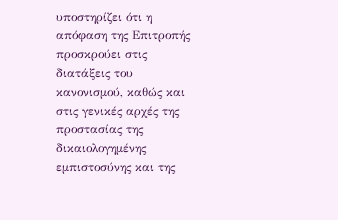υποστηρίζει ότι η απόφαση της Επιτροπής προσκρούει στις διατάξεις του κανονισμού, καθώς και στις γενικές αρχές της προστασίας της δικαιολογημένης εμπιστοσύνης και της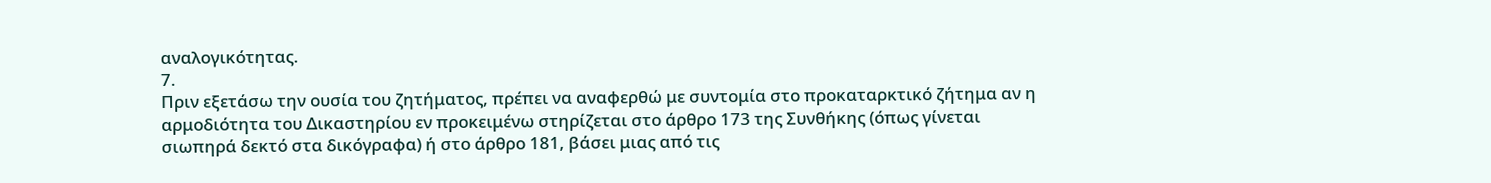αναλογικότητας.
7.
Πριν εξετάσω την ουσία του ζητήματος, πρέπει να αναφερθώ με συντομία στο προκαταρκτικό ζήτημα αν η αρμοδιότητα του Δικαστηρίου εν προκειμένω στηρίζεται στο άρθρο 173 της Συνθήκης (όπως γίνεται σιωπηρά δεκτό στα δικόγραφα) ή στο άρθρο 181, βάσει μιας από τις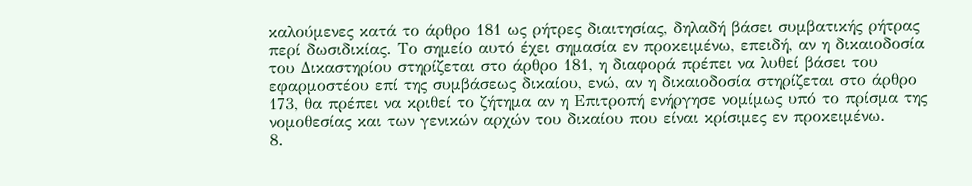καλούμενες κατά το άρθρο 181 ως ρήτρες διαιτησίας, δηλαδή βάσει συμβατικής ρήτρας περί δωσιδικίας. Το σημείο αυτό έχει σημασία εν προκειμένω, επειδή, αν η δικαιοδοσία του Δικαστηρίου στηρίζεται στο άρθρο 181, η διαφορά πρέπει να λυθεί βάσει του εφαρμοστέου επί της συμβάσεως δικαίου, ενώ, αν η δικαιοδοσία στηρίζεται στο άρθρο 173, θα πρέπει να κριθεί το ζήτημα αν η Επιτροπή ενήργησε νομίμως υπό το πρίσμα της νομοθεσίας και των γενικών αρχών του δικαίου που είναι κρίσιμες εν προκειμένω.
8.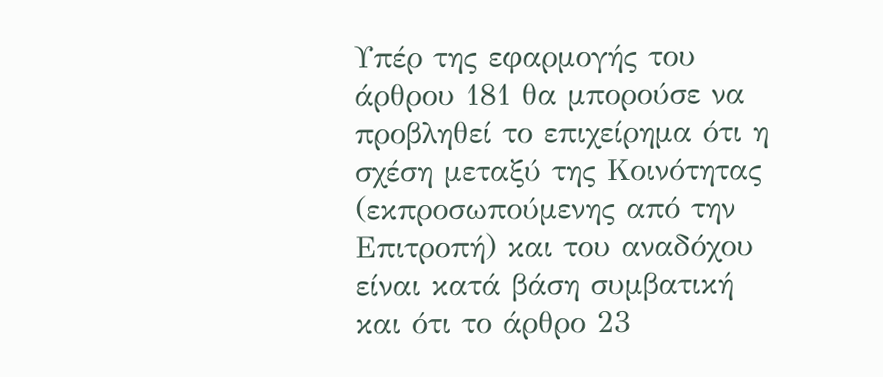Υπέρ της εφαρμογής του άρθρου 181 θα μπορούσε να προβληθεί το επιχείρημα ότι η σχέση μεταξύ της Κοινότητας (εκπροσωπούμενης από την Επιτροπή) και του αναδόχου είναι κατά βάση συμβατική και ότι το άρθρο 23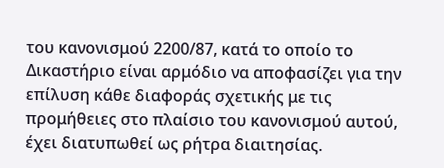του κανονισμού 2200/87, κατά το οποίο το Δικαστήριο είναι αρμόδιο να αποφασίζει για την επίλυση κάθε διαφοράς σχετικής με τις προμήθειες στο πλαίσιο του κανονισμού αυτού, έχει διατυπωθεί ως ρήτρα διαιτησίας.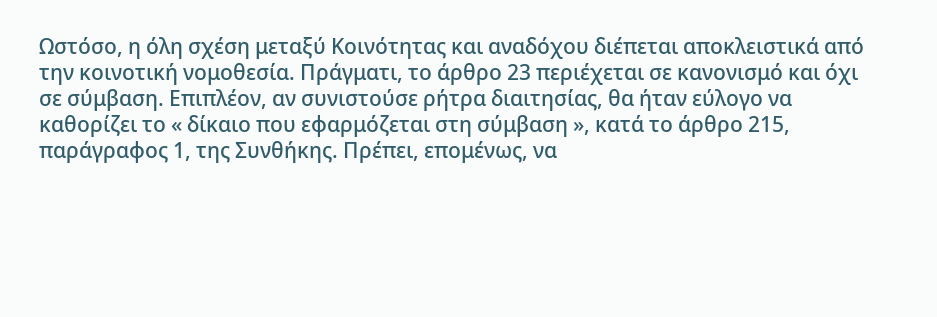Ωστόσο, η όλη σχέση μεταξύ Κοινότητας και αναδόχου διέπεται αποκλειστικά από την κοινοτική νομοθεσία. Πράγματι, το άρθρο 23 περιέχεται σε κανονισμό και όχι σε σύμβαση. Επιπλέον, αν συνιστούσε ρήτρα διαιτησίας, θα ήταν εύλογο να καθορίζει το « δίκαιο που εφαρμόζεται στη σύμβαση », κατά το άρθρο 215, παράγραφος 1, της Συνθήκης. Πρέπει, επομένως, να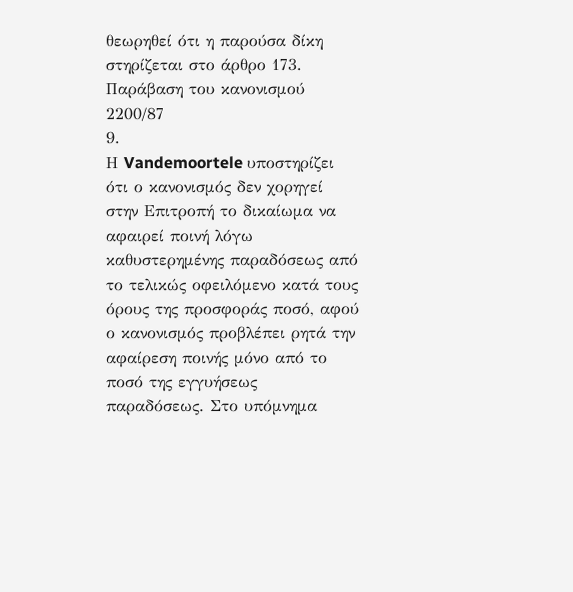θεωρηθεί ότι η παρούσα δίκη στηρίζεται στο άρθρο 173.
Παράβαση του κανονισμού 2200/87
9.
Η Vandemoortele υποστηρίζει ότι ο κανονισμός δεν χορηγεί στην Επιτροπή το δικαίωμα να αφαιρεί ποινή λόγω καθυστερημένης παραδόσεως από το τελικώς οφειλόμενο κατά τους όρους της προσφοράς ποσό, αφού ο κανονισμός προβλέπει ρητά την αφαίρεση ποινής μόνο από το ποσό της εγγυήσεως παραδόσεως. Στο υπόμνημα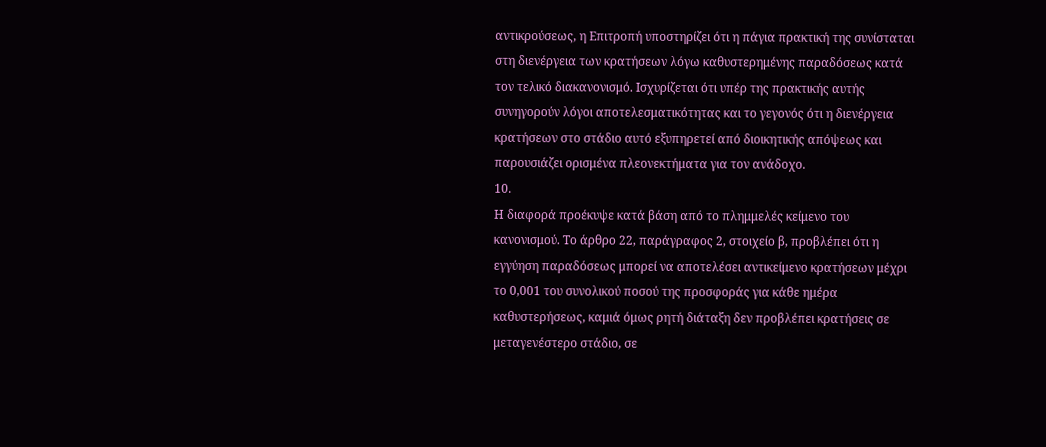αντικρούσεως, η Επιτροπή υποστηρίζει ότι η πάγια πρακτική της συνίσταται στη διενέργεια των κρατήσεων λόγω καθυστερημένης παραδόσεως κατά τον τελικό διακανονισμό. Ισχυρίζεται ότι υπέρ της πρακτικής αυτής συνηγορούν λόγοι αποτελεσματικότητας και το γεγονός ότι η διενέργεια κρατήσεων στο στάδιο αυτό εξυπηρετεί από διοικητικής απόψεως και παρουσιάζει ορισμένα πλεονεκτήματα για τον ανάδοχο.
10.
Η διαφορά προέκυψε κατά βάση από το πλημμελές κείμενο του κανονισμού. Το άρθρο 22, παράγραφος 2, στοιχείο β, προβλέπει ότι η εγγύηση παραδόσεως μπορεί να αποτελέσει αντικείμενο κρατήσεων μέχρι το 0,001 του συνολικού ποσού της προσφοράς για κάθε ημέρα καθυστερήσεως, καμιά όμως ρητή διάταξη δεν προβλέπει κρατήσεις σε μεταγενέστερο στάδιο, σε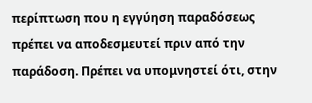περίπτωση που η εγγύηση παραδόσεως πρέπει να αποδεσμευτεί πριν από την παράδοση. Πρέπει να υπομνηστεί ότι, στην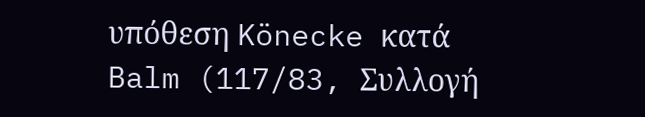υπόθεση Könecke κατά Balm (117/83, Συλλογή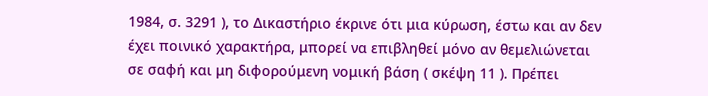1984, σ. 3291 ), το Δικαστήριο έκρινε ότι μια κύρωση, έστω και αν δεν έχει ποινικό χαρακτήρα, μπορεί να επιβληθεί μόνο αν θεμελιώνεται σε σαφή και μη διφορούμενη νομική βάση ( σκέψη 11 ). Πρέπει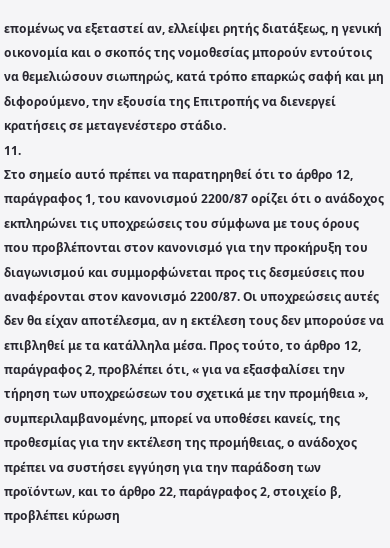επομένως να εξεταστεί αν, ελλείψει ρητής διατάξεως, η γενική οικονομία και ο σκοπός της νομοθεσίας μπορούν εντούτοις να θεμελιώσουν σιωπηρώς, κατά τρόπο επαρκώς σαφή και μη διφορούμενο, την εξουσία της Επιτροπής να διενεργεί κρατήσεις σε μεταγενέστερο στάδιο.
11.
Στο σημείο αυτό πρέπει να παρατηρηθεί ότι το άρθρο 12, παράγραφος 1, του κανονισμού 2200/87 ορίζει ότι ο ανάδοχος εκπληρώνει τις υποχρεώσεις του σύμφωνα με τους όρους που προβλέπονται στον κανονισμό για την προκήρυξη του διαγωνισμού και συμμορφώνεται προς τις δεσμεύσεις που αναφέρονται στον κανονισμό 2200/87. Οι υποχρεώσεις αυτές δεν θα είχαν αποτέλεσμα, αν η εκτέλεση τους δεν μπορούσε να επιβληθεί με τα κατάλληλα μέσα. Προς τούτο, το άρθρο 12, παράγραφος 2, προβλέπει ότι, « για να εξασφαλίσει την τήρηση των υποχρεώσεων του σχετικά με την προμήθεια », συμπεριλαμβανομένης, μπορεί να υποθέσει κανείς, της προθεσμίας για την εκτέλεση της προμήθειας, ο ανάδοχος πρέπει να συστήσει εγγύηση για την παράδοση των προϊόντων, και το άρθρο 22, παράγραφος 2, στοιχείο β, προβλέπει κύρωση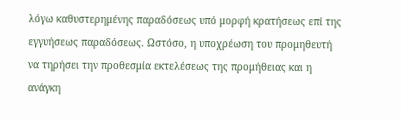λόγω καθυστερημένης παραδόσεως υπό μορφή κρατήσεως επί της εγγυήσεως παραδόσεως. Ωστόσο, η υποχρέωση του προμηθευτή να τηρήσει την προθεσμία εκτελέσεως της προμήθειας και η ανάγκη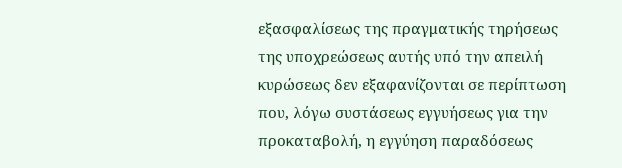εξασφαλίσεως της πραγματικής τηρήσεως της υποχρεώσεως αυτής υπό την απειλή κυρώσεως δεν εξαφανίζονται σε περίπτωση που, λόγω συστάσεως εγγυήσεως για την προκαταβολή, η εγγύηση παραδόσεως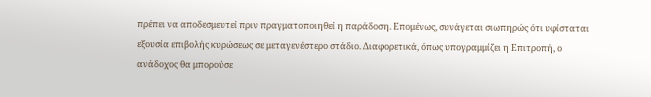πρέπει να αποδεσμευτεί πριν πραγματοποιηθεί η παράδοση. Επομένως, συνάγεται σιωπηρώς ότι υφίσταται εξουσία επιβολής κυρώσεως σε μεταγενέστερο στάδιο. Διαφορετικά, όπως υπογραμμίζει η Επιτροπή, ο ανάδοχος θα μπορούσε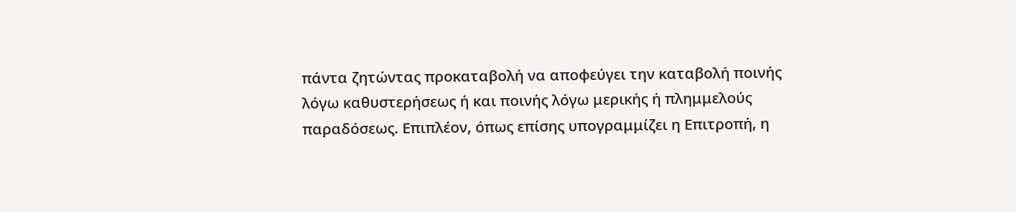πάντα ζητώντας προκαταβολή να αποφεύγει την καταβολή ποινής λόγω καθυστερήσεως ή και ποινής λόγω μερικής ή πλημμελούς παραδόσεως. Επιπλέον, όπως επίσης υπογραμμίζει η Επιτροπή, η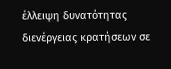έλλειψη δυνατότητας διενέργειας κρατήσεων σε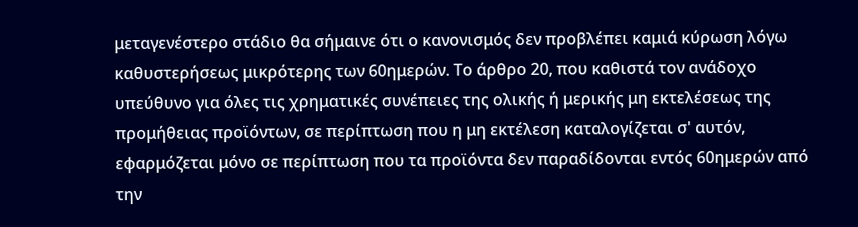μεταγενέστερο στάδιο θα σήμαινε ότι ο κανονισμός δεν προβλέπει καμιά κύρωση λόγω καθυστερήσεως μικρότερης των 60ημερών. Το άρθρο 20, που καθιστά τον ανάδοχο υπεύθυνο για όλες τις χρηματικές συνέπειες της ολικής ή μερικής μη εκτελέσεως της προμήθειας προϊόντων, σε περίπτωση που η μη εκτέλεση καταλογίζεται σ' αυτόν, εφαρμόζεται μόνο σε περίπτωση που τα προϊόντα δεν παραδίδονται εντός 60ημερών από την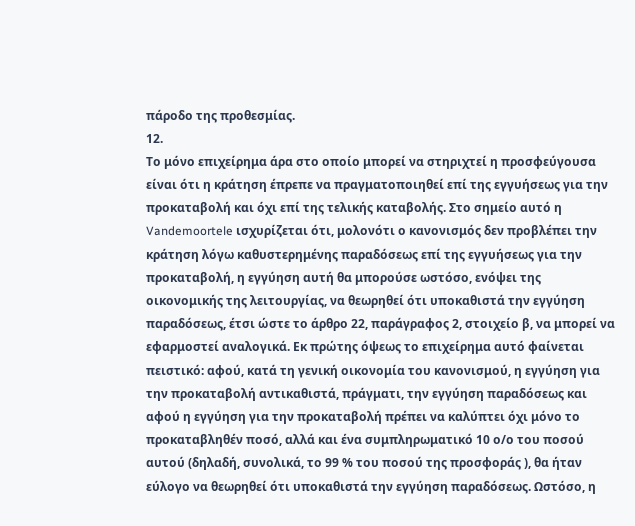πάροδο της προθεσμίας.
12.
Το μόνο επιχείρημα άρα στο οποίο μπορεί να στηριχτεί η προσφεύγουσα είναι ότι η κράτηση έπρεπε να πραγματοποιηθεί επί της εγγυήσεως για την προκαταβολή και όχι επί της τελικής καταβολής. Στο σημείο αυτό η Vandemoortele ισχυρίζεται ότι, μολονότι ο κανονισμός δεν προβλέπει την κράτηση λόγω καθυστερημένης παραδόσεως επί της εγγυήσεως για την προκαταβολή, η εγγύηση αυτή θα μπορούσε ωστόσο, ενόψει της οικονομικής της λειτουργίας, να θεωρηθεί ότι υποκαθιστά την εγγύηση παραδόσεως, έτσι ώστε το άρθρο 22, παράγραφος 2, στοιχείο β, να μπορεί να εφαρμοστεί αναλογικά. Εκ πρώτης όψεως το επιχείρημα αυτό φαίνεται πειστικό: αφού, κατά τη γενική οικονομία του κανονισμού, η εγγύηση για την προκαταβολή αντικαθιστά, πράγματι, την εγγύηση παραδόσεως και αφού η εγγύηση για την προκαταβολή πρέπει να καλύπτει όχι μόνο το προκαταβληθέν ποσό, αλλά και ένα συμπληρωματικό 10 ο/ο του ποσού αυτού (δηλαδή, συνολικά, το 99 % του ποσού της προσφοράς ), θα ήταν εύλογο να θεωρηθεί ότι υποκαθιστά την εγγύηση παραδόσεως. Ωστόσο, η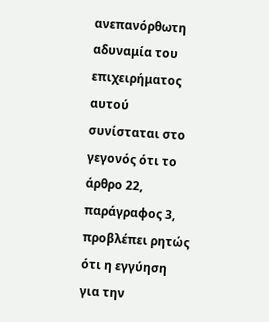ανεπανόρθωτη αδυναμία του επιχειρήματος αυτού συνίσταται στο γεγονός ότι το άρθρο 22, παράγραφος 3, προβλέπει ρητώς ότι η εγγύηση για την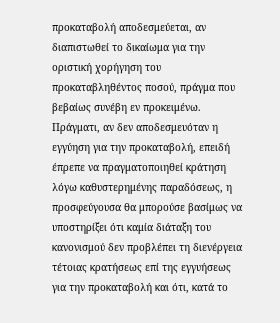προκαταβολή αποδεσμεύεται, αν διαπιστωθεί το δικαίωμα για την οριστική χορήγηση του προκαταβληθέντος ποσού, πράγμα που βεβαίως συνέβη εν προκειμένω. Πράγματι, αν δεν αποδεσμευόταν η εγγύηση για την προκαταβολή, επειδή έπρεπε να πραγματοποιηθεί κράτηση λόγω καθυστερημένης παραδόσεως, η προσφεύγουσα θα μπορούσε βασίμως να υποστηρίξει ότι καμία διάταξη του κανονισμού δεν προβλέπει τη διενέργεια τέτοιας κρατήσεως επί της εγγυήσεως για την προκαταβολή και ότι, κατά το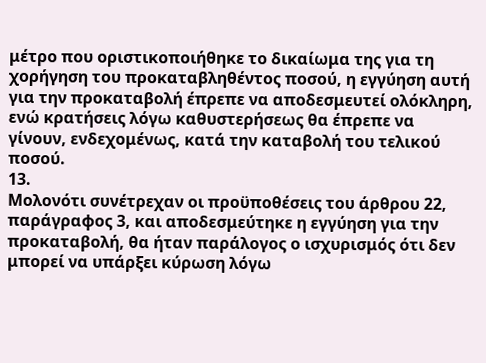μέτρο που οριστικοποιήθηκε το δικαίωμα της για τη χορήγηση του προκαταβληθέντος ποσού, η εγγύηση αυτή για την προκαταβολή έπρεπε να αποδεσμευτεί ολόκληρη, ενώ κρατήσεις λόγω καθυστερήσεως θα έπρεπε να γίνουν, ενδεχομένως, κατά την καταβολή του τελικού ποσού.
13.
Μολονότι συνέτρεχαν οι προϋποθέσεις του άρθρου 22, παράγραφος 3, και αποδεσμεύτηκε η εγγύηση για την προκαταβολή, θα ήταν παράλογος ο ισχυρισμός ότι δεν μπορεί να υπάρξει κύρωση λόγω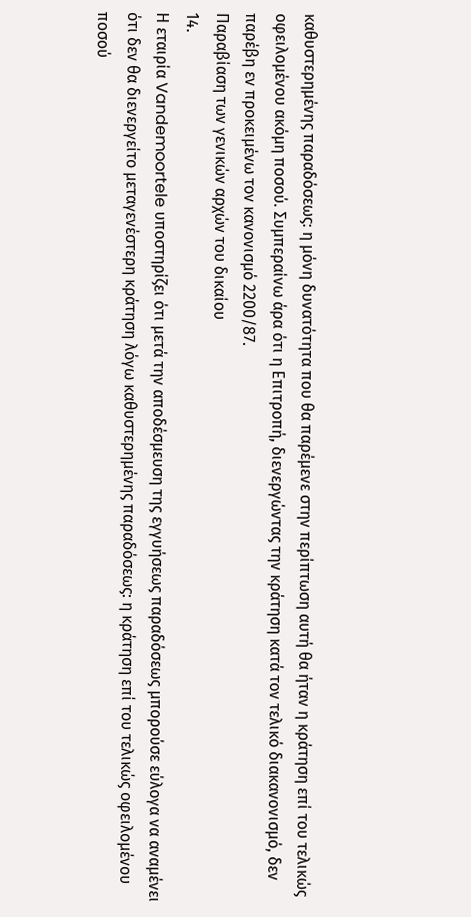καθυστερημένης παραδόσεως: η μόνη δυνατότητα που θα παρέμενε στην περίπτωση αυτή θα ήταν η κράτηση επί του τελικώς οφειλομένου ακόμη ποσού. Συμπεραίνω άρα ότι η Επιτροπή, διενεργώντας την κράτηση κατά τον τελικό διακανονισμό, δεν παρέβη εν προκειμένω τον κανονισμό 2200/87.
Παραβίαση των γενικών αρχών του δικαίου
14.
Η εταιρία Vandemoortele υποστηρίζει ότι μετά την αποδέσμευση της εγγυήσεως παραδόσεως μπορούσε εύλογα να αναμένει ότι δεν θα διενεργείτο μεταγενέστερη κράτηση λόγω καθυστερημένης παραδόσεως: η κράτηση επί του τελικώς οφειλομένου ποσού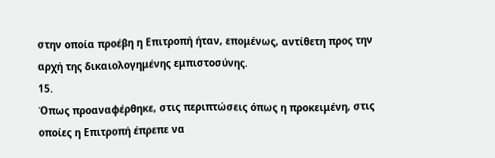στην οποία προέβη η Επιτροπή ήταν, επομένως, αντίθετη προς την αρχή της δικαιολογημένης εμπιστοσύνης.
15.
Όπως προαναφέρθηκε, στις περιπτώσεις όπως η προκειμένη, στις οποίες η Επιτροπή έπρεπε να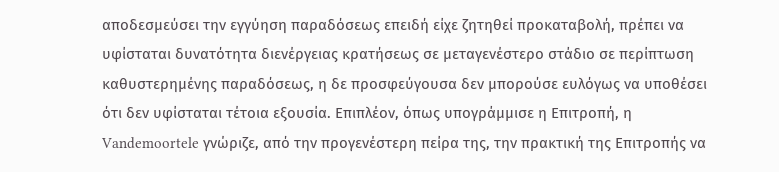αποδεσμεύσει την εγγύηση παραδόσεως επειδή είχε ζητηθεί προκαταβολή, πρέπει να υφίσταται δυνατότητα διενέργειας κρατήσεως σε μεταγενέστερο στάδιο σε περίπτωση καθυστερημένης παραδόσεως, η δε προσφεύγουσα δεν μπορούσε ευλόγως να υποθέσει ότι δεν υφίσταται τέτοια εξουσία. Επιπλέον, όπως υπογράμμισε η Επιτροπή, η Vandemoortele γνώριζε, από την προγενέστερη πείρα της, την πρακτική της Επιτροπής να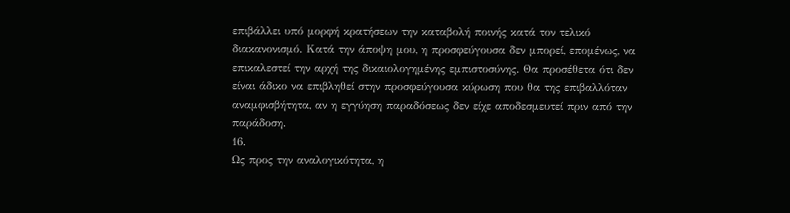επιβάλλει υπό μορφή κρατήσεων την καταβολή ποινής κατά τον τελικό διακανονισμό. Κατά την άποψη μου, η προσφεύγουσα δεν μπορεί, επομένως, να επικαλεστεί την αρχή της δικαιολογημένης εμπιστοσύνης. Θα προσέθετα ότι δεν είναι άδικο να επιβληθεί στην προσφεύγουσα κύρωση που θα της επιβαλλόταν αναμφισβήτητα, αν η εγγύηση παραδόσεως δεν είχε αποδεσμευτεί πριν από την παράδοση.
16.
Ως προς την αναλογικότητα, η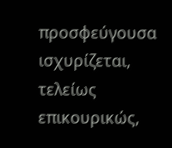προσφεύγουσα ισχυρίζεται, τελείως επικουρικώς,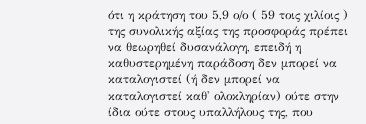ότι η κράτηση του 5,9 ο/ο ( 59 τοις χιλίοις ) της συνολικής αξίας της προσφοράς πρέπει να θεωρηθεί δυσανάλογη, επειδή η καθυστερημένη παράδοση δεν μπορεί να καταλογιστεί (ή δεν μπορεί να καταλογιστεί καθ' ολοκληρίαν) ούτε στην ίδια ούτε στους υπαλλήλους της, που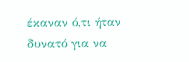έκαναν ό,τι ήταν δυνατό για να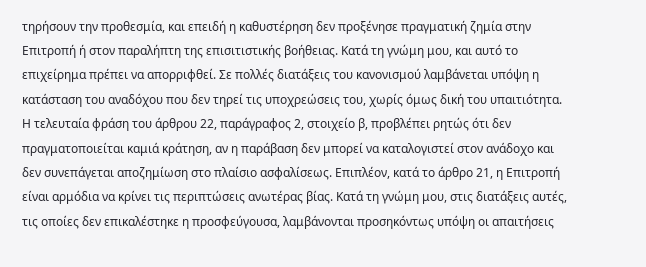τηρήσουν την προθεσμία, και επειδή η καθυστέρηση δεν προξένησε πραγματική ζημία στην Επιτροπή ή στον παραλήπτη της επισιτιστικής βοήθειας. Κατά τη γνώμη μου, και αυτό το επιχείρημα πρέπει να απορριφθεί. Σε πολλές διατάξεις του κανονισμού λαμβάνεται υπόψη η κατάσταση του αναδόχου που δεν τηρεί τις υποχρεώσεις του, χωρίς όμως δική του υπαιτιότητα. Η τελευταία φράση του άρθρου 22, παράγραφος 2, στοιχείο β, προβλέπει ρητώς ότι δεν πραγματοποιείται καμιά κράτηση, αν η παράβαση δεν μπορεί να καταλογιστεί στον ανάδοχο και δεν συνεπάγεται αποζημίωση στο πλαίσιο ασφαλίσεως. Επιπλέον, κατά το άρθρο 21, η Επιτροπή είναι αρμόδια να κρίνει τις περιπτώσεις ανωτέρας βίας. Κατά τη γνώμη μου, στις διατάξεις αυτές, τις οποίες δεν επικαλέστηκε η προσφεύγουσα, λαμβάνονται προσηκόντως υπόψη οι απαιτήσεις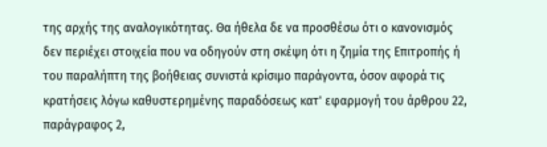της αρχής της αναλογικότητας. Θα ήθελα δε να προσθέσω ότι ο κανονισμός δεν περιέχει στοιχεία που να οδηγούν στη σκέψη ότι η ζημία της Επιτροπής ή του παραλήπτη της βοήθειας συνιστά κρίσιμο παράγοντα, όσον αφορά τις κρατήσεις λόγω καθυστερημένης παραδόσεως κατ' εφαρμογή του άρθρου 22, παράγραφος 2,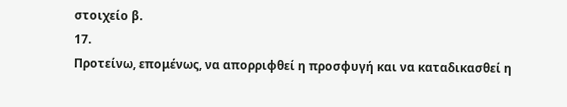στοιχείο β.
17.
Προτείνω, επομένως, να απορριφθεί η προσφυγή και να καταδικασθεί η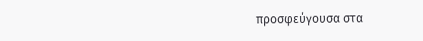προσφεύγουσα στα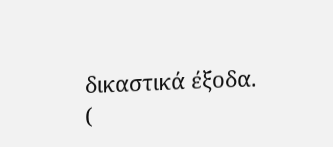δικαστικά έξοδα.
(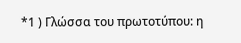*1 ) Γλώσσα του πρωτοτύπου: η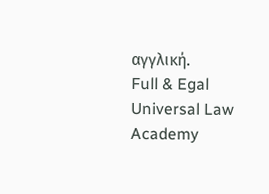αγγλική.
Full & Egal Universal Law Academy